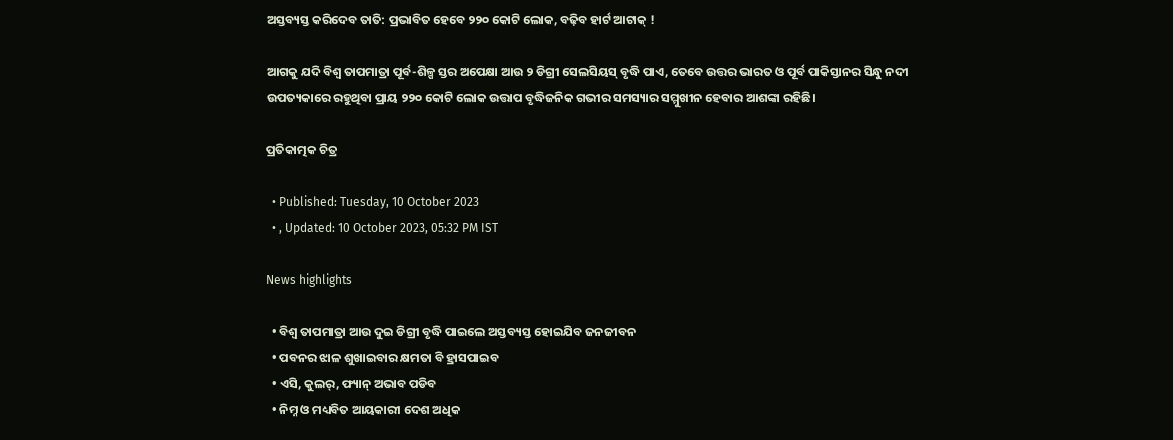ଅସ୍ତବ୍ୟସ୍ତ କରିଦେବ ତାତି: ପ୍ରଭାବିତ ହେବେ ୨୨୦ କୋଟି ଲୋକ, ବଢ଼ିବ ହାର୍ଟ ଆଟାକ୍ !

ଆଗକୁ ଯଦି ବିଶ୍ୱ ତାପମାତ୍ରା ପୂର୍ବ-ଶିଳ୍ପ ସ୍ତର ଅପେକ୍ଷା ଆଉ ୨ ଡିଗ୍ରୀ ସେଲସିୟସ୍ ବୃଦ୍ଧି ପାଏ, ତେବେ ଉତ୍ତର ଭାରତ ଓ ପୂର୍ବ ପାକିସ୍ତାନର ସିନ୍ଧୁ ନଦୀ ଉପତ୍ୟକାରେ ରହୁଥିବା ପ୍ରାୟ ୨୨୦ କୋଟି ଲୋକ ଉତ୍ତାପ ବୃଦ୍ଧିଜନିକ ଗଭୀର ସମସ୍ୟାର ସମ୍ମୁଖୀନ ହେବାର ଆଶଙ୍କା ରହିଛି।

ପ୍ରତିକାତ୍ମକ ଚିତ୍ର

  • Published: Tuesday, 10 October 2023
  • , Updated: 10 October 2023, 05:32 PM IST

News highlights

  • ବିଶ୍ୱ ତାପମାତ୍ରା ଆଉ ଦୁଇ ଡିଗ୍ରୀ ବୃଦ୍ଧି ପାଇଲେ ଅସ୍ତବ୍ୟସ୍ତ ହୋଇଯିବ ଜନଜୀବନ
  • ପବନର ଝାଳ ଶୁଖାଇବାର କ୍ଷମତା ବି ହ୍ରାସପାଇବ
  • ଏସି, କୁଲର୍, ଫ୍ୟାନ୍ ଅଭାବ ପଡିବ
  • ନିମ୍ନ ଓ ମଧ୍ୟବିତ ଆୟକାରୀ ଦେଶ ଅଧିକ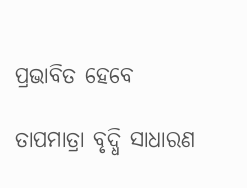ପ୍ରଭାବିତ ହେବେ

ତାପମାତ୍ରା ବୃଦ୍ଧି ସାଧାରଣ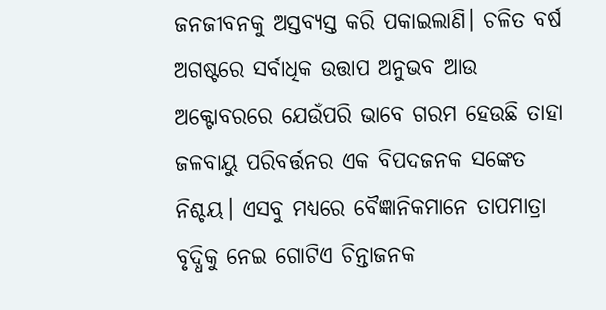ଜନଜୀବନକୁ ଅସ୍ତବ୍ୟସ୍ତ କରି ପକାଇଲାଣି। ଚଳିତ ବର୍ଷ ଅଗଷ୍ଟରେ ସର୍ବାଧିକ ଉତ୍ତାପ ଅନୁଭବ ଆଉ ଅକ୍ଟୋବରରେ ଯେଉଁପରି ଭାବେ ଗରମ ହେଉଛି ତାହା ଜଳବାୟୁ ପରିବର୍ତ୍ତନର ଏକ ବିପଦଜନକ ସଙ୍କେତ ନିଶ୍ଚୟ। ଏସବୁ ମଧ୍ୟରେ ବୈଜ୍ଞାନିକମାନେ ତାପମାତ୍ରା ବୃଦ୍ଧିକୁ ନେଇ ଗୋଟିଏ ଚିନ୍ତାଜନକ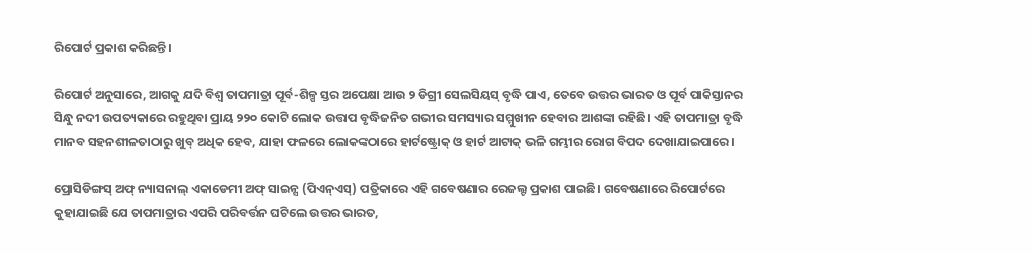ରିପୋର୍ଟ ପ୍ରକାଶ କରିଛନ୍ତି।

ରିପୋର୍ଟ ଅନୁସାରେ, ଆଗକୁ ଯଦି ବିଶ୍ୱ ତାପମାତ୍ରା ପୂର୍ବ-ଶିଳ୍ପ ସ୍ତର ଅପେକ୍ଷା ଆଉ ୨ ଡିଗ୍ରୀ ସେଲସିୟସ୍ ବୃଦ୍ଧି ପାଏ, ତେବେ ଉତ୍ତର ଭାରତ ଓ ପୂର୍ବ ପାକିସ୍ତାନର ସିନ୍ଧୁ ନଦୀ ଉପତ୍ୟକାରେ ରହୁଥିବା ପ୍ରାୟ ୨୨୦ କୋଟି ଲୋକ ଉତ୍ତାପ ବୃଦ୍ଧିଜନିତ ଗଭୀର ସମସ୍ୟାର ସମ୍ମୁଖୀନ ହେବାର ଆଶଙ୍କା ରହିଛି। ଏହି ତାପମାତ୍ରା ବୃଦ୍ଧି ମାନବ ସହନଶୀଳତାଠାରୁ ଖୁବ୍ ଅଧିକ ହେବ, ଯାହା ଫଳରେ ଲୋକଙ୍କଠାରେ ହାର୍ଟଷ୍ଟ୍ରୋକ୍ ଓ ହାର୍ଟ ଆଟାକ୍ ଭଳି ଗମ୍ଭୀର ରୋଗ ବିପଦ ଦେଖାଯାଇପାରେ।

ପ୍ରୋସିଡିଙ୍ଗସ୍ ଅଫ୍ ନ୍ୟାସନାଲ୍ ଏକାଡେମୀ ଅଫ୍ ସାଇନ୍ସ (ପିଏନ୍ଏସ୍) ପତ୍ରିକାରେ ଏହି ଗବେଷଣାର ରେଜଲ୍ଟ ପ୍ରକାଶ ପାଇଛି। ଗବେଷଣାରେ ରିପୋର୍ଟରେ କୁହାଯାଇଛି ଯେ ତାପମାତ୍ରାର ଏପରି ପରିବର୍ତ୍ତନ ଘଟିଲେ ଉତ୍ତର ଭାରତ,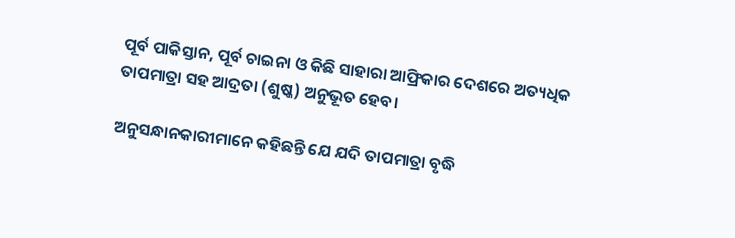ପୂର୍ବ ପାକିସ୍ତାନ, ପୂର୍ବ ଚାଇନା ଓ କିଛି ସାହାରା ଆଫ୍ରିକାର ଦେଶରେ ଅତ୍ୟଧିକ ତାପମାତ୍ରା ସହ ଆଦ୍ରତା (ଶୁଷ୍କ) ଅନୁଭୂତ ହେବ।

ଅନୁସନ୍ଧାନକାରୀମାନେ କହିଛନ୍ତି ଯେ ଯଦି ତାପମାତ୍ରା ବୃଦ୍ଧି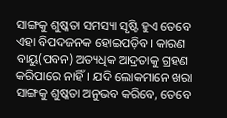ସାଙ୍ଗକୁ ଶୁଷ୍କତା ସମସ୍ୟା ସୃଷ୍ଟି ହୁଏ ତେବେ ଏହା ବିପଦଜନକ ହୋଇପଡ଼ିବ। କାରଣ ବାୟୁ(ପବନ) ଅତ୍ୟଧିକ ଆଦ୍ରତାକୁ ଗ୍ରହଣ କରିପାରେ ନାହିଁ। ଯଦି ଲୋକମାନେ ଖରା ସାଙ୍ଗକୁ ଶୁଷ୍କତା ଅନୁଭବ କରିବେ, ତେବେ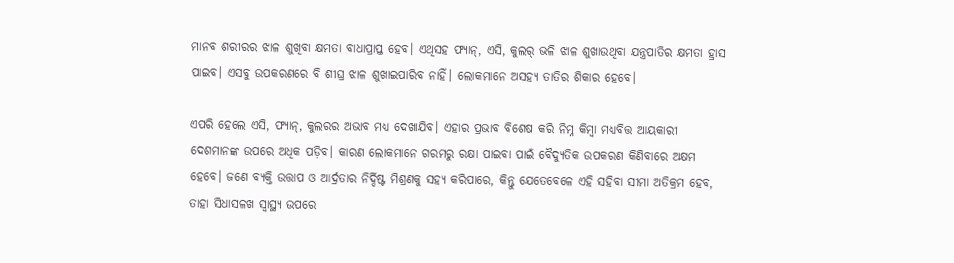ମାନବ ଶରୀରର ଝାଳ ଶୁଖିବା କ୍ଷମତା ବାଧାପ୍ରାପ୍ତ ହେବ। ଏଥିସହ ଫ୍ୟାନ୍, ଏସି, କୁଲର୍ ଭଳି ଝାଳ ଶୁଖାଉଥିବା ଯନ୍ତ୍ରପାତିର କ୍ଷମତା ହ୍ରାସ ପାଇବ। ଏସବୁ ଉପକରଣରେ ବି ଶୀଘ୍ର ଝାଳ ଶୁଖାଇପାରିବ ନାହିଁ। ଲୋକମାନେ ଅସହ୍ୟ ତାତିର ଶିକାର ହେବେ।

ଏପରି ହେଲେ ଏସି, ଫ୍ୟାନ୍, କୁଲରର ଅଭାବ ମଧ୍ୟ ଦେଖାଯିବ। ଏହାର ପ୍ରଭାବ ବିଶେଷ କରି ନିମ୍ନ କିମ୍ବା ମଧ୍ୟବିତ୍ତ ଆୟକାରୀ ଦେଶମାନଙ୍କ ଉପରେ ଅଧିକ ପଡ଼ିବ। କାରଣ ଲୋକମାନେ ଗରମରୁ ରକ୍ଷା ପାଇବା ପାଇଁ ବୈଦ୍ୟୁତିକ ଉପକରଣ କିଣିବାରେ ଅକ୍ଷମ ହେବେ। ଜଣେ ବ୍ୟକ୍ତି ଉତ୍ତାପ ଓ ଆର୍ଦ୍ରତାର ନିର୍ଦ୍ଦିଷ୍ଟ ମିଶ୍ରଣକୁ ସହ୍ୟ କରିପାରେ, କିନ୍ତୁ ଯେତେବେଳେ ଏହି ସହିବା ସୀମା ଅତିକ୍ରମ ହେବ, ତାହା ସିଧାସଳଖ ସ୍ୱାସ୍ଥ୍ୟ ଉପରେ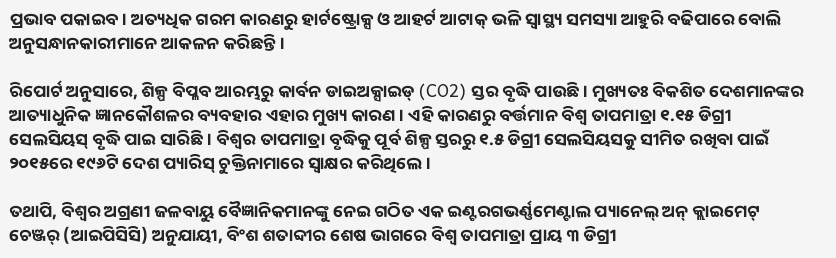ପ୍ରଭାବ ପକାଇବ। ଅତ୍ୟଧିକ ଗରମ କାରଣରୁ ହାର୍ଟଷ୍ଟ୍ରୋକ୍ସ ଓ ଆହର୍ଟ ଆଟାକ୍ ଭଳି ସ୍ୱାସ୍ଥ୍ୟ ସମସ୍ୟା ଆହୁରି ବଢିପାରେ ବୋଲି ଅନୁସନ୍ଧାନକାରୀମାନେ ଆକଳନ କରିଛନ୍ତି।

ରିପୋର୍ଟ ଅନୁସାରେ, ଶିଳ୍ପ ବିପ୍ଳବ ଆରମ୍ଭରୁ କାର୍ବନ ଡାଇଅକ୍ସାଇଡ୍ (CO2) ସ୍ତର ବୃଦ୍ଧି ପାଉଛି। ମୁଖ୍ୟତଃ ବିକଶିତ ଦେଶମାନଙ୍କର ଆତ୍ୟାଧୁନିକ ଜ୍ଞାନକୌଶଳର ବ୍ୟବହାର ଏହାର ମୁଖ୍ୟ କାରଣ। ଏହି କାରଣରୁ ବର୍ତ୍ତମାନ ବିଶ୍ୱ ତାପମାତ୍ରା ୧.୧୫ ଡିଗ୍ରୀ ସେଲସିୟସ୍ ବୃଦ୍ଧି ପାଇ ସାରିଛି। ବିଶ୍ୱର ତାପମାତ୍ରା ବୃଦ୍ଧିକୁ ପୂର୍ବ ଶିଳ୍ପ ସ୍ତରରୁ ୧.୫ ଡିଗ୍ରୀ ସେଲସିୟସକୁ ସୀମିତ ରଖିବା ପାଇଁ ୨୦୧୫ରେ ୧୯୬ଟି ଦେଶ ପ୍ୟାରିସ୍ ଚୁକ୍ତିନାମାରେ ସ୍ୱାକ୍ଷର କରିଥିଲେ।

ତଥାପି, ବିଶ୍ୱର ଅଗ୍ରଣୀ ଜଳବାୟୁ ବୈଜ୍ଞାନିକମାନଙ୍କୁ ନେଇ ଗଠିତ ଏକ ଇଣ୍ଟରଗଭର୍ଣ୍ଣମେଣ୍ଟାଲ ପ୍ୟାନେଲ୍ ଅନ୍ କ୍ଲାଇମେଟ୍ ଚେଞ୍ଜର୍ (ଆଇପିସିସି) ଅନୁଯାୟୀ, ବିଂଶ ଶତାବ୍ଦୀର ଶେଷ ଭାଗରେ ବିଶ୍ୱ ତାପମାତ୍ରା ପ୍ରାୟ ୩ ଡିଗ୍ରୀ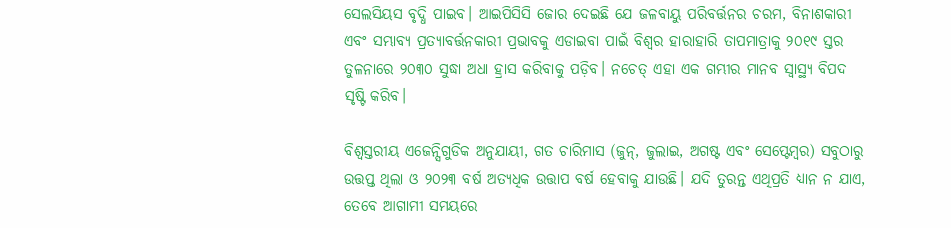ସେଲସିୟସ ବୃଦ୍ଧି ପାଇବ। ଆଇପିସିସି ଜୋର ଦେଇଛି ଯେ ଜଳବାୟୁ ପରିବର୍ତ୍ତନର ଚରମ, ବିନାଶକାରୀ ଏବଂ ସମ୍ଭାବ୍ୟ ପ୍ରତ୍ୟାବର୍ତ୍ତନକାରୀ ପ୍ରଭାବକୁ ଏଡାଇବା ପାଇଁ ବିଶ୍ୱର ହାରାହାରି ତାପମାତ୍ରାକୁ ୨୦୧୯ ସ୍ତର ତୁଳନାରେ ୨୦୩୦ ସୁଦ୍ଧା ଅଧା ହ୍ରାସ କରିବାକୁ ପଡ଼ିବ। ନଚେତ୍ ଏହା ଏକ ଗମ୍ଭୀର ମାନବ ସ୍ୱାସ୍ଥ୍ୟ ବିପଦ ସୃଷ୍ଟି କରିବ।

ବିଶ୍ୱସ୍ତରୀୟ ଏଜେନ୍ସିଗୁଡିକ ଅନୁଯାୟୀ, ଗତ ଚାରିମାସ (ଜୁନ୍, ଜୁଲାଇ, ଅଗଷ୍ଟ ଏବଂ ସେପ୍ଟେମ୍ବର) ସବୁଠାରୁ ଉତ୍ତପ୍ତ ଥିଲା ଓ ୨୦୨୩ ବର୍ଷ ଅତ୍ୟଧିକ ଉତ୍ତାପ ବର୍ଷ ହେବାକୁ ଯାଉଛି। ଯଦି ତୁରନ୍ତ ଏଥିପ୍ରତି ଧ୍ୟାନ ନ ଯାଏ, ତେବେ ଆଗାମୀ ସମୟରେ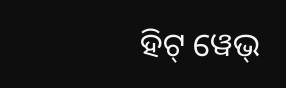ହିଟ୍ ୱେଭ୍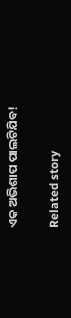ଏକ ଅଭିଶାପ ପାଲଟିଯିବ!

Related story